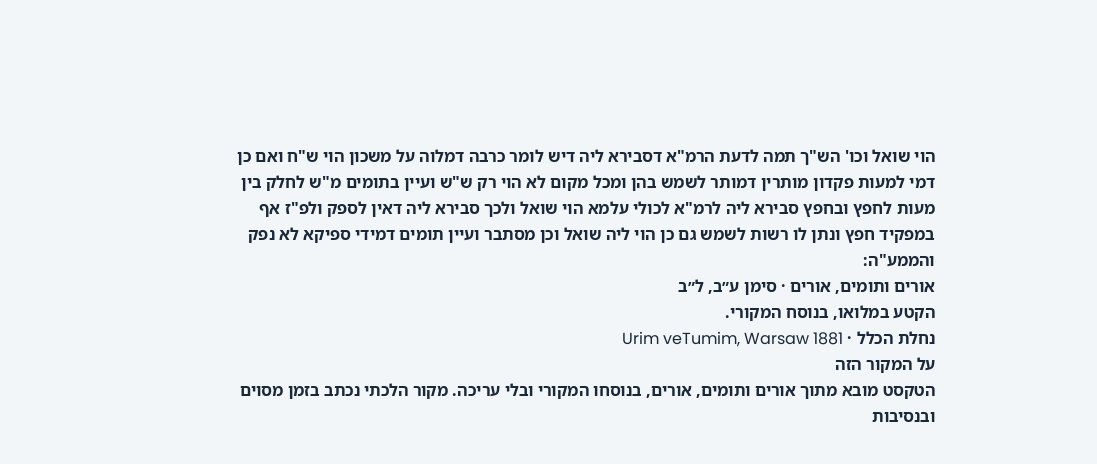הוי שואל וכו' הש"ך תמה לדעת הרמ"א דסבירא ליה דיש לומר כרבה דמלוה על משכון הוי ש"ח ואם כן דמי למעות פקדון מותרין דמותר לשמש בהן ומכל מקום לא הוי רק ש"ש ועיין בתומים מ"ש לחלק בין מעות לחפץ ובחפץ סבירא ליה לרמ"א לכולי עלמא הוי שואל ולכך סבירא ליה דאין לספק ולפ"ז אף במפקיד חפץ ונתן לו רשות לשמש גם כן הוי ליה שואל וכן מסתבר ועיין תומים דמידי ספיקא לא נפק והממע"ה:
אורים ותומים, אורים · סימן ע״ב, ל״ב
הקטע במלואו, בנוסח המקורי.
נחלת הכלל · Urim veTumim, Warsaw 1881
על המקור הזה
הטקסט מובא מתוך אורים ותומים, אורים, בנוסחו המקורי ובלי עריכה. מקור הלכתי נכתב בזמן מסוים ובנסיבות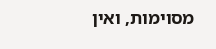מסוימות, ואין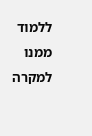ללמוד ממנו למקרה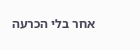אחר בלי הכרעה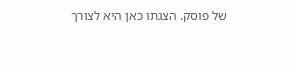של פוסק. הצגתו כאן היא לצורך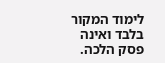לימוד המקור בלבד ואינה פסק הלכה.